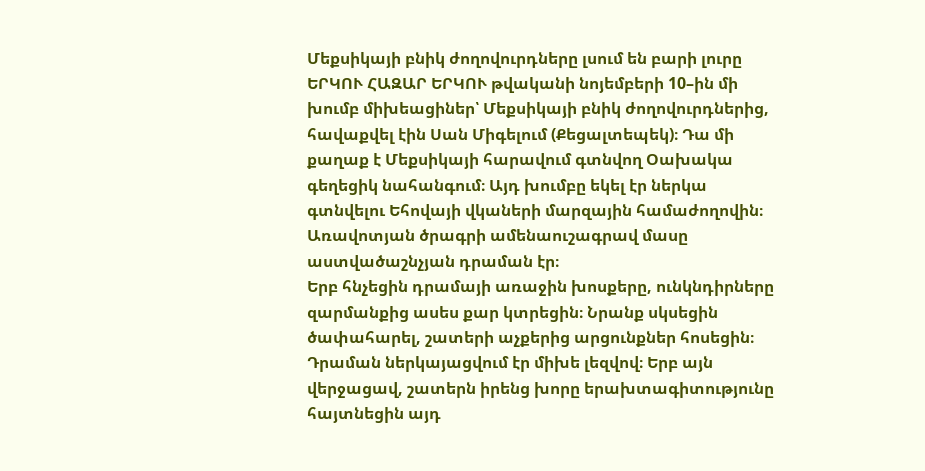Մեքսիկայի բնիկ ժողովուրդները լսում են բարի լուրը
ԵՐԿՈՒ ՀԱԶԱՐ ԵՐԿՈՒ թվականի նոյեմբերի 10–ին մի խումբ միխեացիներ՝ Մեքսիկայի բնիկ ժողովուրդներից, հավաքվել էին Սան Միգելում (Քեցալտեպեկ)։ Դա մի քաղաք է Մեքսիկայի հարավում գտնվող Օախակա գեղեցիկ նահանգում։ Այդ խումբը եկել էր ներկա գտնվելու Եհովայի վկաների մարզային համաժողովին։ Առավոտյան ծրագրի ամենաուշագրավ մասը աստվածաշնչյան դրաման էր։
Երբ հնչեցին դրամայի առաջին խոսքերը, ունկնդիրները զարմանքից ասես քար կտրեցին։ Նրանք սկսեցին ծափահարել, շատերի աչքերից արցունքներ հոսեցին։ Դրաման ներկայացվում էր միխե լեզվով։ Երբ այն վերջացավ, շատերն իրենց խորը երախտագիտությունը հայտնեցին այդ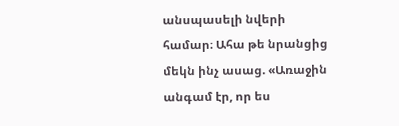անսպասելի նվերի համար։ Ահա թե նրանցից մեկն ինչ ասաց. «Առաջին անգամ էր, որ ես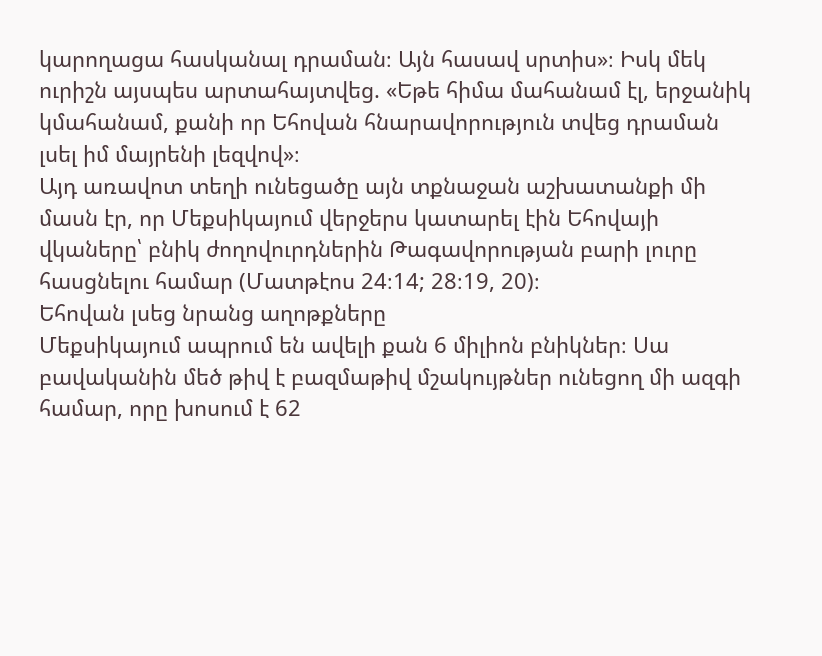կարողացա հասկանալ դրաման։ Այն հասավ սրտիս»։ Իսկ մեկ ուրիշն այսպես արտահայտվեց. «Եթե հիմա մահանամ էլ, երջանիկ կմահանամ, քանի որ Եհովան հնարավորություն տվեց դրաման լսել իմ մայրենի լեզվով»։
Այդ առավոտ տեղի ունեցածը այն տքնաջան աշխատանքի մի մասն էր, որ Մեքսիկայում վերջերս կատարել էին Եհովայի վկաները՝ բնիկ ժողովուրդներին Թագավորության բարի լուրը հասցնելու համար (Մատթէոս 24։14; 28։19, 20)։
Եհովան լսեց նրանց աղոթքները
Մեքսիկայում ապրում են ավելի քան 6 միլիոն բնիկներ։ Սա բավականին մեծ թիվ է բազմաթիվ մշակույթներ ունեցող մի ազգի համար, որը խոսում է 62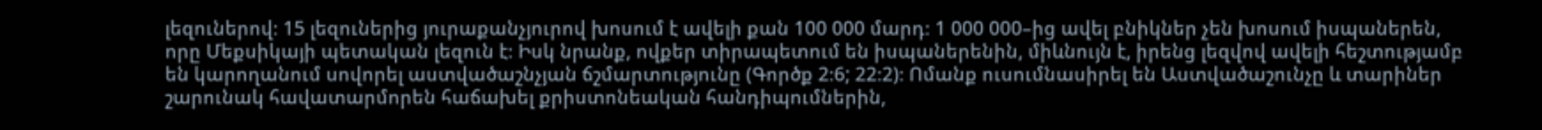լեզուներով։ 15 լեզուներից յուրաքանչյուրով խոսում է ավելի քան 100 000 մարդ։ 1 000 000–ից ավել բնիկներ չեն խոսում իսպաներեն, որը Մեքսիկայի պետական լեզուն է։ Իսկ նրանք, ովքեր տիրապետում են իսպաներենին, միևնույն է, իրենց լեզվով ավելի հեշտությամբ են կարողանում սովորել աստվածաշնչյան ճշմարտությունը (Գործք 2։6; 22։2)։ Ոմանք ուսումնասիրել են Աստվածաշունչը և տարիներ շարունակ հավատարմորեն հաճախել քրիստոնեական հանդիպումներին,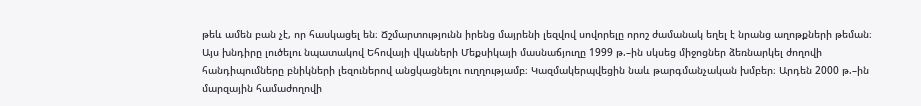թեև ամեն բան չէ, որ հասկացել են։ Ճշմարտությունն իրենց մայրենի լեզվով սովորելը որոշ ժամանակ եղել է նրանց աղոթքների թեման։
Այս խնդիրը լուծելու նպատակով Եհովայի վկաների Մեքսիկայի մասնաճյուղը 1999 թ.–ին սկսեց միջոցներ ձեռնարկել ժողովի հանդիպումները բնիկների լեզուներով անցկացնելու ուղղությամբ։ Կազմակերպվեցին նաև թարգմանչական խմբեր։ Արդեն 2000 թ.–ին մարզային համաժողովի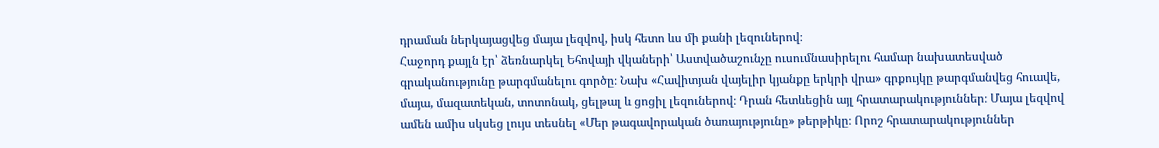դրաման ներկայացվեց մայա լեզվով, իսկ հետո ևս մի քանի լեզուներով։
Հաջորդ քայլն էր՝ ձեռնարկել Եհովայի վկաների՝ Աստվածաշունչը ուսումնասիրելու համար նախատեսված գրականությունը թարգմանելու գործը։ Նախ «Հավիտյան վայելիր կյանքը երկրի վրա» գրքույկը թարգմանվեց հուավե, մայա, մազատեկան, տոտոնակ, ցելթալ և ցոցիլ լեզուներով։ Դրան հետևեցին այլ հրատարակություններ։ Մայա լեզվով ամեն ամիս սկսեց լույս տեսնել «Մեր թագավորական ծառայությունը» թերթիկը։ Որոշ հրատարակություններ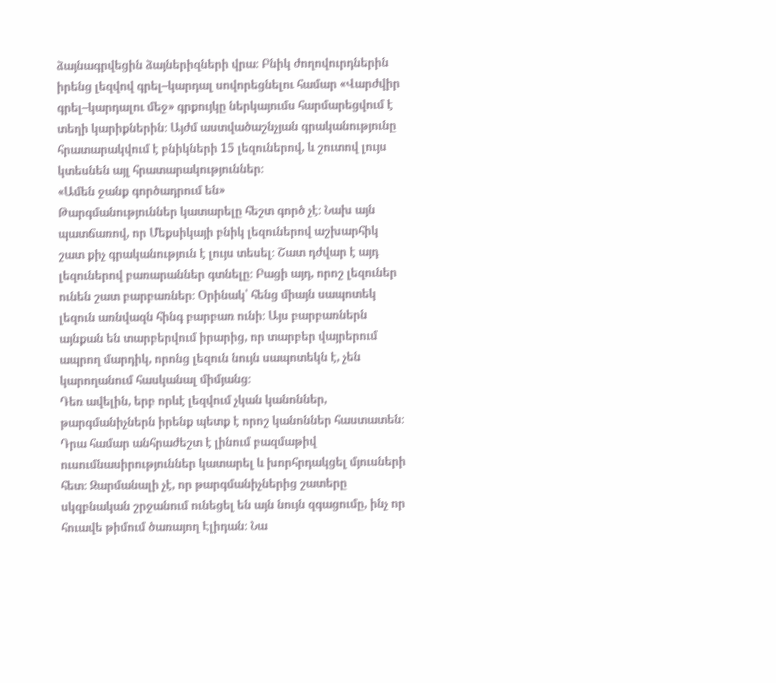ձայնագրվեցին ձայներիզների վրա։ Բնիկ ժողովուրդներին իրենց լեզվով գրել–կարդալ սովորեցնելու համար «Վարժվիր գրել–կարդալու մեջ» գրքույկը ներկայումս հարմարեցվում է տեղի կարիքներին։ Այժմ աստվածաշնչյան գրականությունը հրատարակվում է բնիկների 15 լեզուներով, և շուտով լույս կտեսնեն այլ հրատարակություններ։
«Ամեն ջանք գործադրում են»
Թարգմանություններ կատարելը հեշտ գործ չէ։ Նախ այն պատճառով, որ Մեքսիկայի բնիկ լեզուներով աշխարհիկ շատ քիչ գրականություն է լույս տեսել։ Շատ դժվար է այդ լեզուներով բառարաններ գտնելը։ Բացի այդ, որոշ լեզուներ ունեն շատ բարբառներ։ Օրինակ՝ հենց միայն սապոտեկ լեզուն առնվազն հինգ բարբառ ունի։ Այս բարբառներն այնքան են տարբերվում իրարից, որ տարբեր վայրերում ապրող մարդիկ, որոնց լեզուն նույն սապոտեկն է, չեն կարողանում հասկանալ միմյանց։
Դեռ ավելին, երբ որևէ լեզվում չկան կանոններ, թարգմանիչներն իրենք պետք է որոշ կանոններ հաստատեն։ Դրա համար անհրաժեշտ է լինում բազմաթիվ ուսումնասիրություններ կատարել և խորհրդակցել մյուսների հետ։ Զարմանալի չէ, որ թարգմանիչներից շատերը սկզբնական շրջանում ունեցել են այն նույն զգացումը, ինչ որ հուավե թիմում ծառայող Էլիդան։ Նա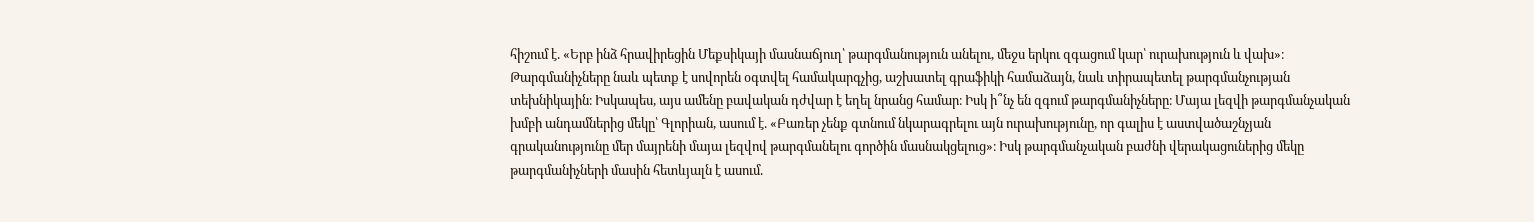հիշում է. «Երբ ինձ հրավիրեցին Մեքսիկայի մասնաճյուղ՝ թարգմանություն անելու, մեջս երկու զգացում կար՝ ուրախություն և վախ»։
Թարգմանիչները նաև պետք է սովորեն օգտվել համակարգչից, աշխատել գրաֆիկի համաձայն, նաև տիրապետել թարգմանչության տեխնիկային։ Իսկապես, այս ամենը բավական դժվար է եղել նրանց համար։ Իսկ ի՞նչ են զգում թարգմանիչները։ Մայա լեզվի թարգմանչական խմբի անդամներից մեկը՝ Գլորիան, ասում է. «Բառեր չենք գտնում նկարագրելու այն ուրախությունը, որ գալիս է աստվածաշնչյան գրականությունը մեր մայրենի մայա լեզվով թարգմանելու գործին մասնակցելուց»։ Իսկ թարգմանչական բաժնի վերակացուներից մեկը թարգմանիչների մասին հետևյալն է ասում.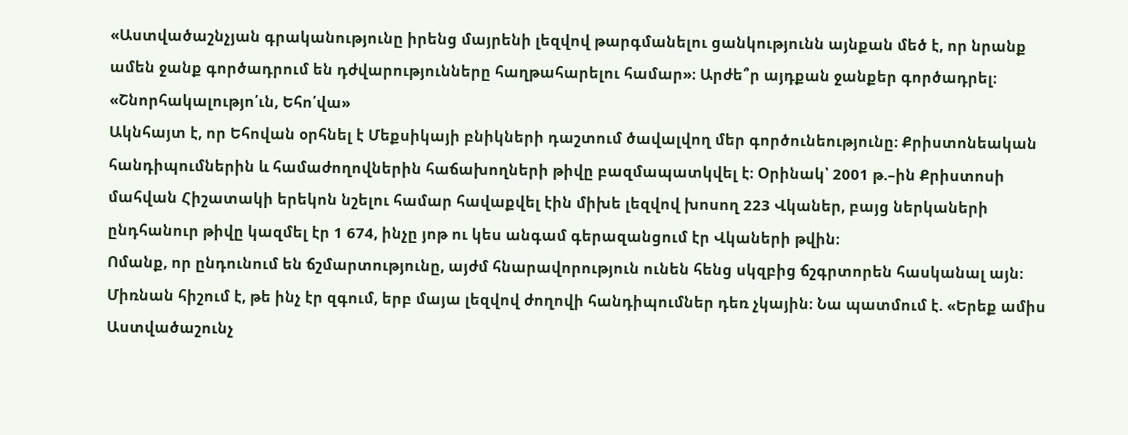«Աստվածաշնչյան գրականությունը իրենց մայրենի լեզվով թարգմանելու ցանկությունն այնքան մեծ է, որ նրանք ամեն ջանք գործադրում են դժվարությունները հաղթահարելու համար»։ Արժե՞ր այդքան ջանքեր գործադրել։
«Շնորհակալությո՛ւն, Եհո՛վա»
Ակնհայտ է, որ Եհովան օրհնել է Մեքսիկայի բնիկների դաշտում ծավալվող մեր գործունեությունը։ Քրիստոնեական հանդիպումներին և համաժողովներին հաճախողների թիվը բազմապատկվել է։ Օրինակ՝ 2001 թ.–ին Քրիստոսի մահվան Հիշատակի երեկոն նշելու համար հավաքվել էին միխե լեզվով խոսող 223 Վկաներ, բայց ներկաների ընդհանուր թիվը կազմել էր 1 674, ինչը յոթ ու կես անգամ գերազանցում էր Վկաների թվին։
Ոմանք, որ ընդունում են ճշմարտությունը, այժմ հնարավորություն ունեն հենց սկզբից ճշգրտորեն հասկանալ այն։ Միռնան հիշում է, թե ինչ էր զգում, երբ մայա լեզվով ժողովի հանդիպումներ դեռ չկային։ Նա պատմում է. «Երեք ամիս Աստվածաշունչ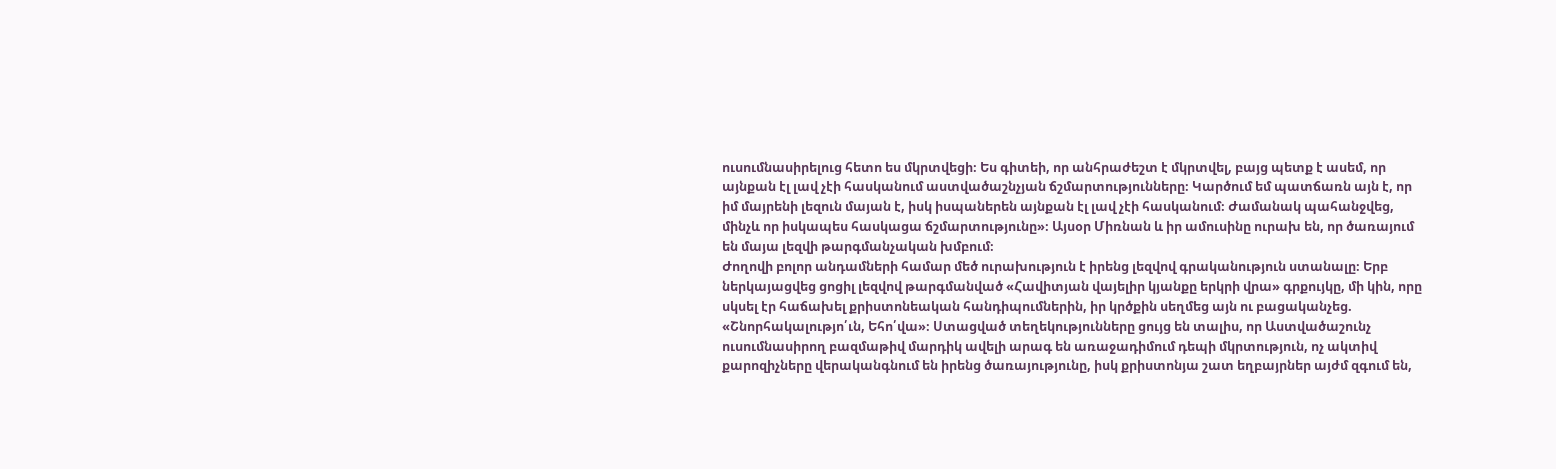ուսումնասիրելուց հետո ես մկրտվեցի։ Ես գիտեի, որ անհրաժեշտ է մկրտվել, բայց պետք է ասեմ, որ այնքան էլ լավ չէի հասկանում աստվածաշնչյան ճշմարտությունները։ Կարծում եմ պատճառն այն է, որ իմ մայրենի լեզուն մայան է, իսկ իսպաներեն այնքան էլ լավ չէի հասկանում։ Ժամանակ պահանջվեց, մինչև որ իսկապես հասկացա ճշմարտությունը»։ Այսօր Միռնան և իր ամուսինը ուրախ են, որ ծառայում են մայա լեզվի թարգմանչական խմբում։
Ժողովի բոլոր անդամների համար մեծ ուրախություն է իրենց լեզվով գրականություն ստանալը։ Երբ ներկայացվեց ցոցիլ լեզվով թարգմանված «Հավիտյան վայելիր կյանքը երկրի վրա» գրքույկը, մի կին, որը սկսել էր հաճախել քրիստոնեական հանդիպումներին, իր կրծքին սեղմեց այն ու բացականչեց. «Շնորհակալությո՛ւն, Եհո՛վա»։ Ստացված տեղեկությունները ցույց են տալիս, որ Աստվածաշունչ ուսումնասիրող բազմաթիվ մարդիկ ավելի արագ են առաջադիմում դեպի մկրտություն, ոչ ակտիվ քարոզիչները վերականգնում են իրենց ծառայությունը, իսկ քրիստոնյա շատ եղբայրներ այժմ զգում են,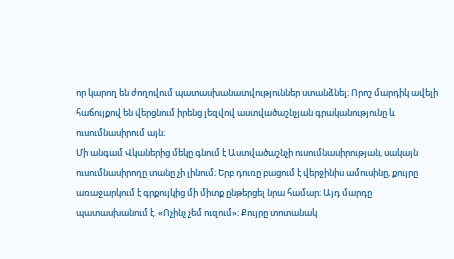որ կարող են ժողովում պատասխանատվություններ ստանձնել։ Որոշ մարդիկ ավելի հաճույքով են վերցնում իրենց լեզվով աստվածաշնչյան գրականությունը և ուսումնասիրում այն։
Մի անգամ Վկաներից մեկը գնում է Աստվածաշնչի ուսումնասիրության, սակայն ուսումնասիրողը տանը չի լինում։ Երբ դուռը բացում է վերջինիս ամուսինը, քույրը առաջարկում է գրքույկից մի միտք ընթերցել նրա համար։ Այդ մարդը պատասխանում է. «Ոչինչ չեմ ուզում»։ Քույրը տոտանակ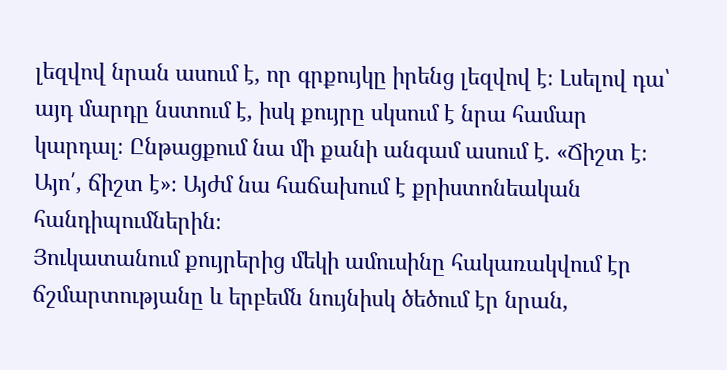լեզվով նրան ասում է, որ գրքույկը իրենց լեզվով է։ Լսելով դա՝ այդ մարդը նստում է, իսկ քույրը սկսում է նրա համար կարդալ։ Ընթացքում նա մի քանի անգամ ասում է. «Ճիշտ է։ Այո՛, ճիշտ է»։ Այժմ նա հաճախում է քրիստոնեական հանդիպումներին։
Յուկատանում քույրերից մեկի ամուսինը հակառակվում էր ճշմարտությանը և երբեմն նույնիսկ ծեծում էր նրան,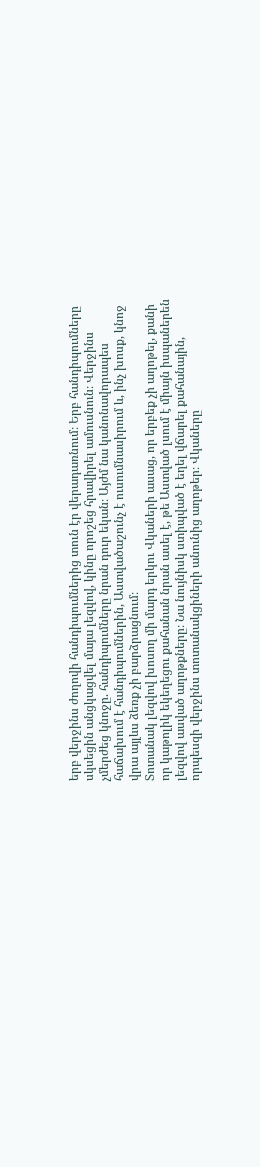երբ վերջինս ժողովի հանդիպումներից տուն էր վերադառնում։ Երբ հանդիպումները սկսեցին անցկացվել մայա լեզվով, կինը որոշեց հրավիրել ամուսնուն։ Վերջինս չմերժեց կնոջը. հանդիպումները նրան դուր եկան։ Այժմ նա կանոնավորապես հաճախում է հանդիպումներին, Աստվածաշունչ է ուսումնասիրում և, ինչ խոսք, կնոջ վրա այլևս ձեռք չի բարձրացնում։
Տոտանակ լեզվով խոսող մի մարդ երկու Վկաների ասաց, որ երբեք չի աղոթել, քանի որ կաթոլիկ եկեղեցու քահանան նրան ասել է, թե Աստված լսում է միայն իսպաներեն լեզվով ասված աղոթքները։ Նա նույնիսկ ստիպված է եղել վճարել քահանային, որպեսզի վերջինս տոտանակցիների անունից աղոթեր։ Վկաները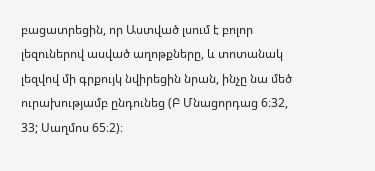բացատրեցին, որ Աստված լսում է բոլոր լեզուներով ասված աղոթքները, և տոտանակ լեզվով մի գրքույկ նվիրեցին նրան, ինչը նա մեծ ուրախությամբ ընդունեց (Բ Մնացորդաց 6։32, 33; Սաղմոս 65։2)։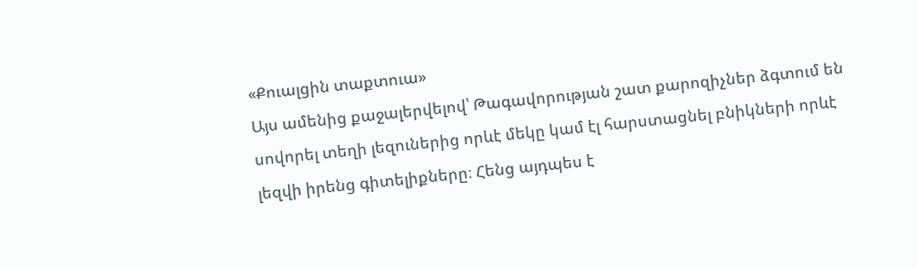«Քուալցին տաքտուա»
Այս ամենից քաջալերվելով՝ Թագավորության շատ քարոզիչներ ձգտում են սովորել տեղի լեզուներից որևէ մեկը կամ էլ հարստացնել բնիկների որևէ լեզվի իրենց գիտելիքները։ Հենց այդպես է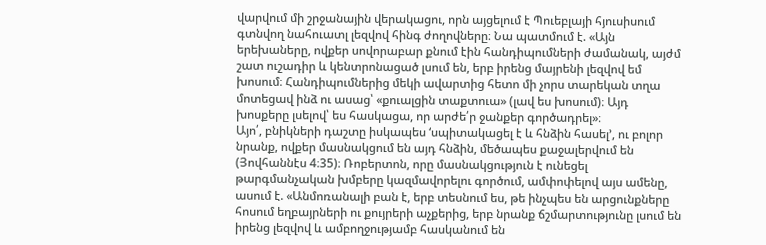վարվում մի շրջանային վերակացու, որն այցելում է Պուեբլայի հյուսիսում գտնվող նահուատլ լեզվով հինգ ժողովները։ Նա պատմում է. «Այն երեխաները, ովքեր սովորաբար քնում էին հանդիպումների ժամանակ, այժմ շատ ուշադիր և կենտրոնացած լսում են, երբ իրենց մայրենի լեզվով եմ խոսում։ Հանդիպումներից մեկի ավարտից հետո մի չորս տարեկան տղա մոտեցավ ինձ ու ասաց՝ «քուալցին տաքտուա» (լավ ես խոսում)։ Այդ խոսքերը լսելով՝ ես հասկացա, որ արժե՛ր ջանքեր գործադրել»։
Այո՛, բնիկների դաշտը իսկապես ‘սպիտակացել է և հնձին հասել’, ու բոլոր նրանք, ովքեր մասնակցում են այդ հնձին, մեծապես քաջալերվում են (Յովհաննէս 4։35)։ Ռոբերտոն, որը մասնակցություն է ունեցել թարգմանչական խմբերը կազմավորելու գործում, ամփոփելով այս ամենը, ասում է. «Անմոռանալի բան է, երբ տեսնում ես, թե ինչպես են արցունքները հոսում եղբայրների ու քույրերի աչքերից, երբ նրանք ճշմարտությունը լսում են իրենց լեզվով և ամբողջությամբ հասկանում են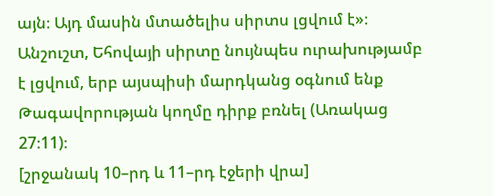այն։ Այդ մասին մտածելիս սիրտս լցվում է»։ Անշուշտ, Եհովայի սիրտը նույնպես ուրախությամբ է լցվում, երբ այսպիսի մարդկանց օգնում ենք Թագավորության կողմը դիրք բռնել (Առակաց 27։11)։
[շրջանակ 10–րդ և 11–րդ էջերի վրա]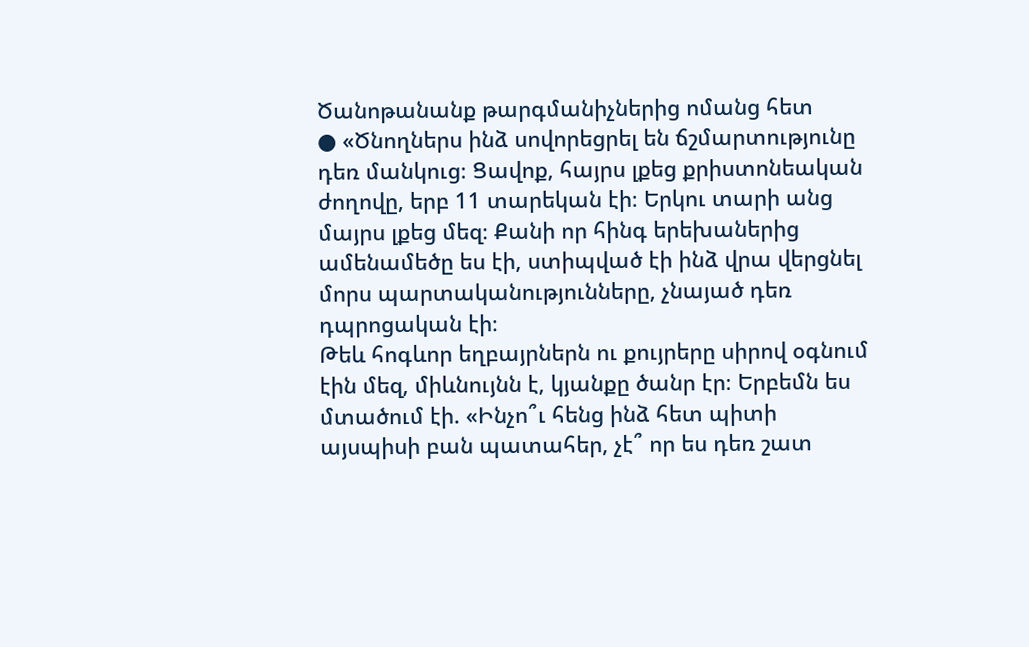Ծանոթանանք թարգմանիչներից ոմանց հետ
● «Ծնողներս ինձ սովորեցրել են ճշմարտությունը դեռ մանկուց։ Ցավոք, հայրս լքեց քրիստոնեական ժողովը, երբ 11 տարեկան էի։ Երկու տարի անց մայրս լքեց մեզ։ Քանի որ հինգ երեխաներից ամենամեծը ես էի, ստիպված էի ինձ վրա վերցնել մորս պարտականությունները, չնայած դեռ դպրոցական էի։
Թեև հոգևոր եղբայրներն ու քույրերը սիրով օգնում էին մեզ, միևնույնն է, կյանքը ծանր էր։ Երբեմն ես մտածում էի. «Ինչո՞ւ հենց ինձ հետ պիտի այսպիսի բան պատահեր, չէ՞ որ ես դեռ շատ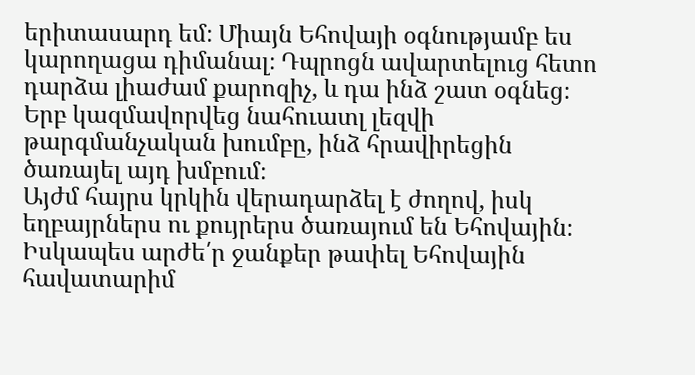երիտասարդ եմ։ Միայն Եհովայի օգնությամբ ես կարողացա դիմանալ։ Դպրոցն ավարտելուց հետո դարձա լիաժամ քարոզիչ, և դա ինձ շատ օգնեց։ Երբ կազմավորվեց նահուատլ լեզվի թարգմանչական խումբը, ինձ հրավիրեցին ծառայել այդ խմբում։
Այժմ հայրս կրկին վերադարձել է ժողով, իսկ եղբայրներս ու քույրերս ծառայում են Եհովային։ Իսկապես արժե՛ր ջանքեր թափել Եհովային հավատարիմ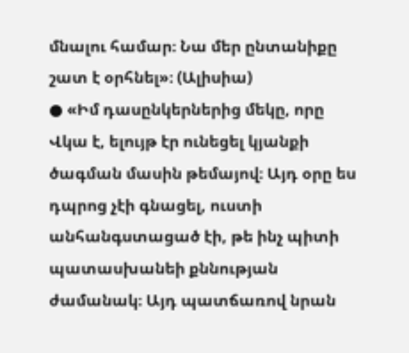մնալու համար։ Նա մեր ընտանիքը շատ է օրհնել»։ (Ալիսիա)
● «Իմ դասընկերներից մեկը, որը Վկա է, ելույթ էր ունեցել կյանքի ծագման մասին թեմայով։ Այդ օրը ես դպրոց չէի գնացել, ուստի անհանգստացած էի, թե ինչ պիտի պատասխանեի քննության ժամանակ։ Այդ պատճառով նրան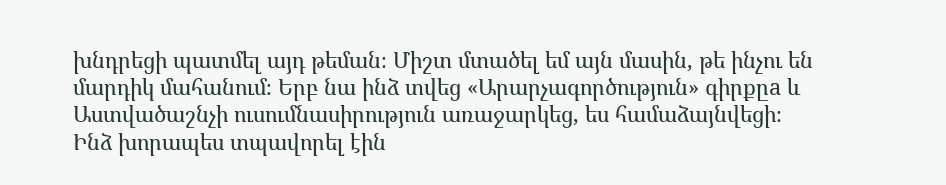խնդրեցի պատմել այդ թեման։ Միշտ մտածել եմ այն մասին, թե ինչու են մարդիկ մահանում։ Երբ նա ինձ տվեց «Արարչագործություն» գիրքըa և Աստվածաշնչի ուսումնասիրություն առաջարկեց, ես համաձայնվեցի։ Ինձ խորապես տպավորել էին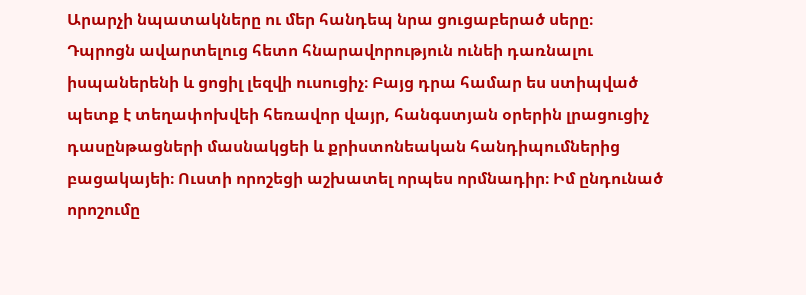Արարչի նպատակները ու մեր հանդեպ նրա ցուցաբերած սերը։
Դպրոցն ավարտելուց հետո հնարավորություն ունեի դառնալու իսպաներենի և ցոցիլ լեզվի ուսուցիչ։ Բայց դրա համար ես ստիպված պետք է տեղափոխվեի հեռավոր վայր, հանգստյան օրերին լրացուցիչ դասընթացների մասնակցեի և քրիստոնեական հանդիպումներից բացակայեի։ Ուստի որոշեցի աշխատել որպես որմնադիր։ Իմ ընդունած որոշումը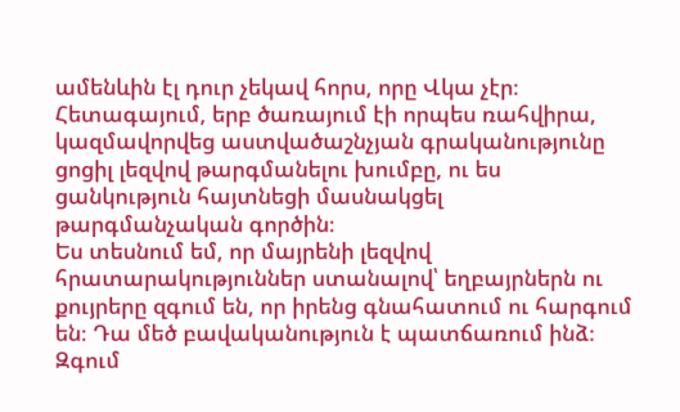ամենևին էլ դուր չեկավ հորս, որը Վկա չէր։ Հետագայում, երբ ծառայում էի որպես ռահվիրա, կազմավորվեց աստվածաշնչյան գրականությունը ցոցիլ լեզվով թարգմանելու խումբը, ու ես ցանկություն հայտնեցի մասնակցել թարգմանչական գործին։
Ես տեսնում եմ, որ մայրենի լեզվով հրատարակություններ ստանալով՝ եղբայրներն ու քույրերը զգում են, որ իրենց գնահատում ու հարգում են։ Դա մեծ բավականություն է պատճառում ինձ։ Զգում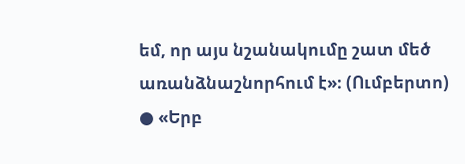եմ, որ այս նշանակումը շատ մեծ առանձնաշնորհում է»։ (Ումբերտո)
● «Երբ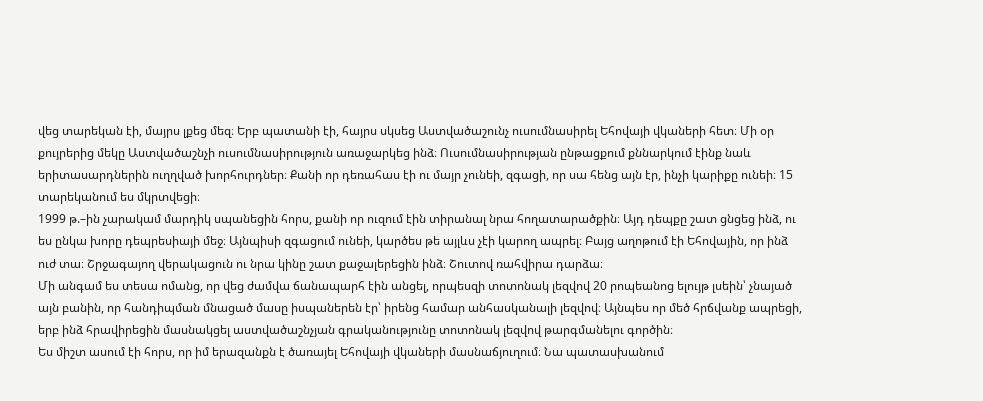վեց տարեկան էի, մայրս լքեց մեզ։ Երբ պատանի էի, հայրս սկսեց Աստվածաշունչ ուսումնասիրել Եհովայի վկաների հետ։ Մի օր քույրերից մեկը Աստվածաշնչի ուսումնասիրություն առաջարկեց ինձ։ Ուսումնասիրության ընթացքում քննարկում էինք նաև երիտասարդներին ուղղված խորհուրդներ։ Քանի որ դեռահաս էի ու մայր չունեի, զգացի, որ սա հենց այն էր, ինչի կարիքը ունեի։ 15 տարեկանում ես մկրտվեցի։
1999 թ.–ին չարակամ մարդիկ սպանեցին հորս, քանի որ ուզում էին տիրանալ նրա հողատարածքին։ Այդ դեպքը շատ ցնցեց ինձ, ու ես ընկա խորը դեպրեսիայի մեջ։ Այնպիսի զգացում ունեի, կարծես թե այլևս չէի կարող ապրել։ Բայց աղոթում էի Եհովային, որ ինձ ուժ տա։ Շրջագայող վերակացուն ու նրա կինը շատ քաջալերեցին ինձ։ Շուտով ռահվիրա դարձա։
Մի անգամ ես տեսա ոմանց, որ վեց ժամվա ճանապարհ էին անցել, որպեսզի տոտոնակ լեզվով 20 րոպեանոց ելույթ լսեին՝ չնայած այն բանին, որ հանդիպման մնացած մասը իսպաներեն էր՝ իրենց համար անհասկանալի լեզվով։ Այնպես որ մեծ հրճվանք ապրեցի, երբ ինձ հրավիրեցին մասնակցել աստվածաշնչյան գրականությունը տոտոնակ լեզվով թարգմանելու գործին։
Ես միշտ ասում էի հորս, որ իմ երազանքն է ծառայել Եհովայի վկաների մասնաճյուղում։ Նա պատասխանում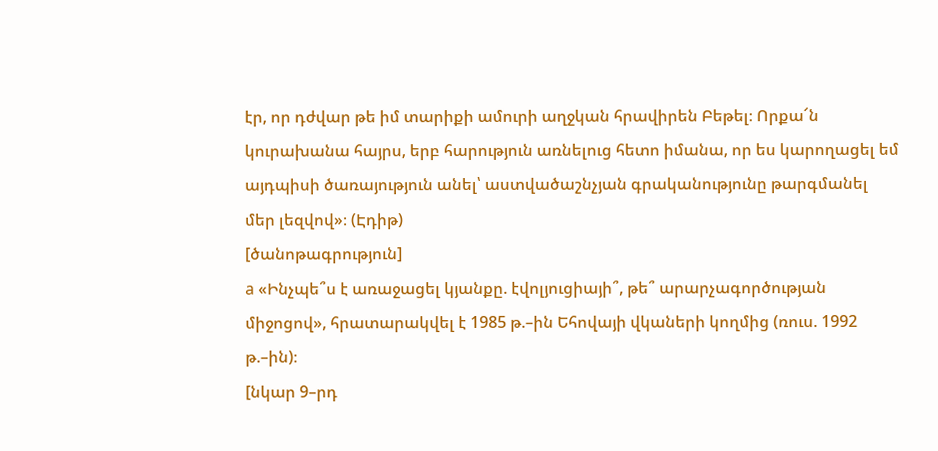էր, որ դժվար թե իմ տարիքի ամուրի աղջկան հրավիրեն Բեթել։ Որքա՜ն կուրախանա հայրս, երբ հարություն առնելուց հետո իմանա, որ ես կարողացել եմ այդպիսի ծառայություն անել՝ աստվածաշնչյան գրականությունը թարգմանել մեր լեզվով»։ (Էդիթ)
[ծանոթագրություն]
a «Ինչպե՞ս է առաջացել կյանքը. էվոլյուցիայի՞, թե՞ արարչագործության միջոցով», հրատարակվել է 1985 թ.–ին Եհովայի վկաների կողմից (ռուս. 1992 թ.–ին)։
[նկար 9–րդ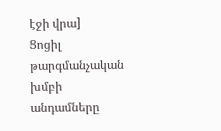էջի վրա]
Ցոցիլ թարգմանչական խմբի անդամները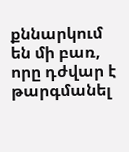քննարկում են մի բառ, որը դժվար է թարգմանել